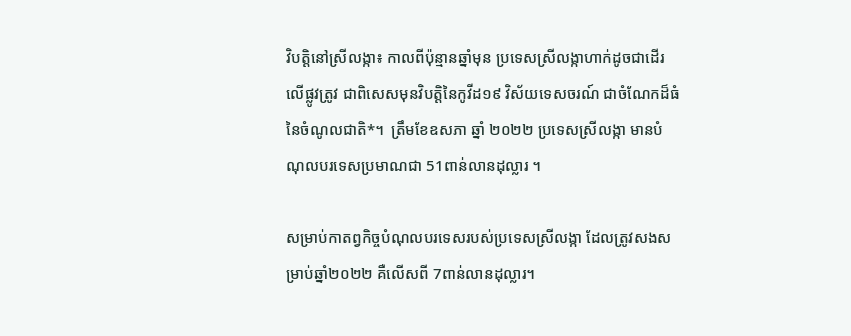វិបត្តិនៅស្រីលង្កា៖ កាលពីប៉ុន្មានឆ្នាំមុន ប្រទេសស្រីលង្កាហាក់ដូចជាដើរលើផ្លូវត្រូវ ជាពិសេសមុនវិបត្តិនៃកូវីដ១៩ វិស័យទេសចរណ៍ ជាចំណែកដ៏ធំនៃចំណូលជាតិ*។  ត្រឹមខែឧសភា ឆ្នាំ ២០២២ ប្រទេសស្រីលង្កា មានបំណុលបរទេសប្រមាណជា 51ពាន់លានដុល្លារ ។

សម្រាប់កាតព្វកិច្ចបំណុលបរទេសរបស់ប្រទេសស្រីលង្កា ដែលត្រូវសងសម្រាប់ឆ្នាំ២០២២ គឺលើសពី 7ពាន់លានដុល្លារ។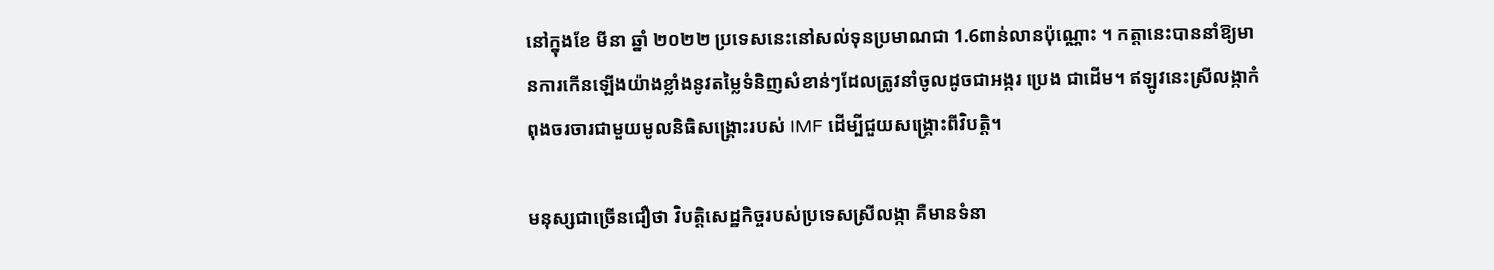នៅក្នុងខែ មីនា ឆ្នាំ ២០២២ ប្រទេសនេះនៅសល់ទុនប្រមាណជា 1.6ពាន់លានប៉ុណ្ណោះ ។ កត្តានេះបាននាំឱ្យមានការកើនឡើងយ៉ាងខ្លាំងនូវតម្លៃទំនិញសំខាន់ៗដែលត្រូវនាំចូលដូចជាអង្ករ ប្រេង ជាដើម។ ឥឡូវនេះស្រីលង្កាកំពុងចរចារជាមួយមូលនិធិសង្គ្រោះរបស់ IMF ដើម្បីជួយសង្រ្គោះពីវិបត្តិ។

មនុស្សជាច្រើនជឿថា វិបត្តិសេដ្ឋកិច្ចរបស់ប្រទេសស្រីលង្កា គឺមានទំនា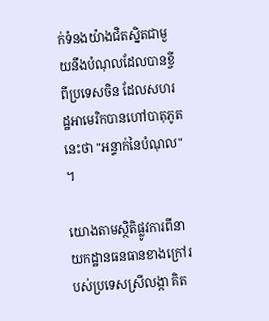ក់ទំនងយ៉ាងជិតស្និតជាមួយនឹងបំណុលដែលបានខ្ចីពីប្រទេសចិន ដែលសហរដ្ឋអាមេរិកបានហៅបាតុភូតនេះថា "អន្ទាក់នៃបំណុល" ។

យោងតាមស្ថិតិផ្លូវការពីនាយកដ្ឋានធនធានខាងក្រៅរបស់ប្រទេសស្រីលង្កា គិត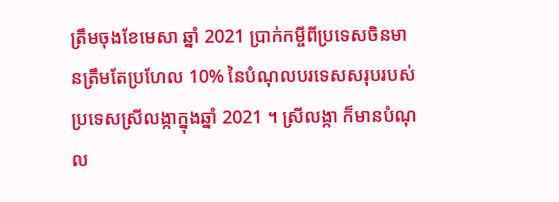ត្រឹមចុងខែមេសា ឆ្នាំ 2021 ប្រាក់កម្ចីពីប្រទេសចិនមានត្រឹមតែប្រហែល 10% នៃបំណុលបរទេសសរុបរបស់ប្រទេសស្រីលង្កាក្នុងឆ្នាំ 2021 ។ ស្រីលង្កា ក៏មានបំណុល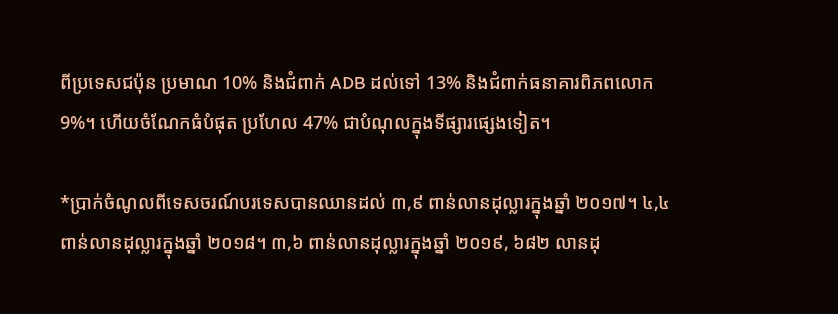ពីប្រទេសជប៉ុន ប្រមាណ 10% និងជំពាក់ ADB ដល់ទៅ 13% និងជំពាក់ធនាគារពិភពលោក 9%។ ហើយចំណែកធំបំផុត ប្រហែល 47% ជាបំណុលក្នុងទីផ្សារផ្សេងទៀត។

*ប្រាក់ចំណូលពីទេសចរណ៍បរទេសបានឈានដល់ ៣,៩ ពាន់លានដុល្លារក្នុងឆ្នាំ ២០១៧។ ៤,៤ ពាន់លានដុល្លារក្នុងឆ្នាំ ២០១៨។ ៣,៦ ពាន់លានដុល្លារក្នុងឆ្នាំ ២០១៩, ៦៨២ លានដុ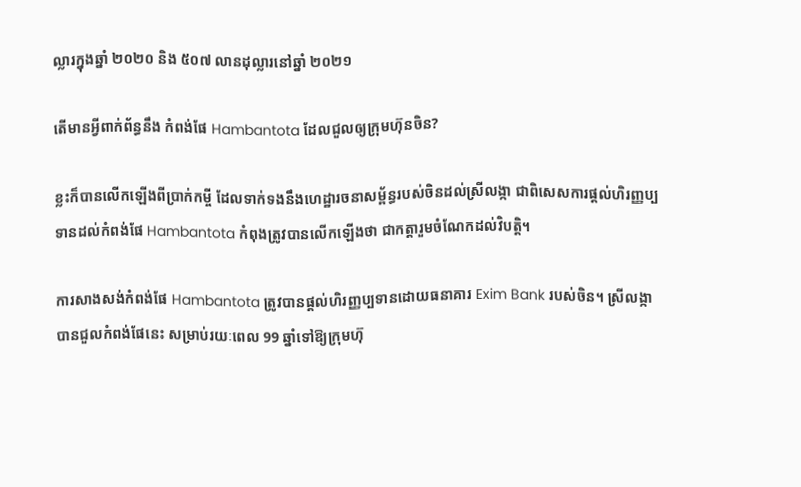ល្លារក្នុងឆ្នាំ ២០២០ និង ៥០៧ លានដុល្លារនៅឆ្នាំ ២០២១

តើមានអ្វីពាក់ព័ន្ធនឹង កំពង់ផែ Hambantota ដែលជួលឲ្យក្រុមហ៊ុនចិន?

ខ្លះក៏បានលើកឡើងពីប្រាក់កម្ចី ដែលទាក់ទងនឹងហេដ្ឋារចនាសម្ព័ន្ធរបស់ចិនដល់ស្រីលង្កា ជាពិសេសការផ្តល់ហិរញ្ញប្បទានដល់កំពង់ផែ Hambantota កំពុងត្រូវបានលើកឡើងថា ជាកត្តារួមចំណែកដល់វិបត្តិ។

ការសាងសង់កំពង់ផែ Hambantota ត្រូវបានផ្តល់ហិរញ្ញប្បទានដោយធនាគារ Exim Bank របស់ចិន។ ស្រីលង្កាបានជួលកំពង់ផែនេះ សម្រាប់រយៈពេល 99 ឆ្នាំទៅឱ្យក្រុមហ៊ុ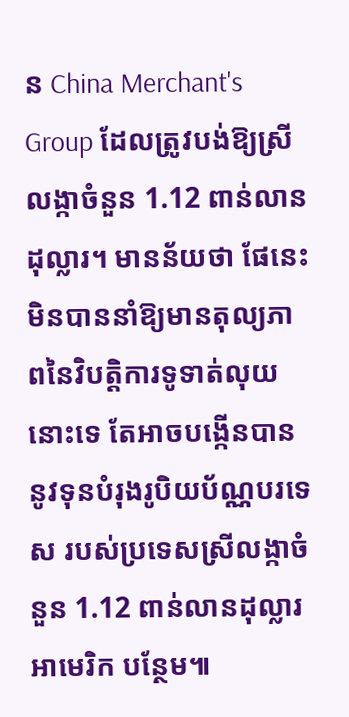ន China Merchant's Group ដែលត្រូវបង់ឱ្យស្រីលង្កាចំនួន 1.12 ពាន់លានដុល្លារ។ មានន័យថា ផែនេះ មិនបាននាំឱ្យមានតុល្យភាពនៃវិបត្តិការទូទាត់លុយនោះទេ តែអាចបង្កើនបាននូវទុនបំរុងរូបិយប័ណ្ណបរទេស របស់ប្រទេសស្រីលង្កាចំនួន 1.12 ពាន់លានដុល្លារអាមេរិក បន្ថែម៕